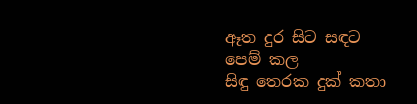ඈත දුර සිට සඳට පෙම් කල
සිඳු තෙරක දුක් කතා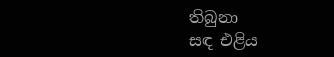තිබුනා
සඳ එළිය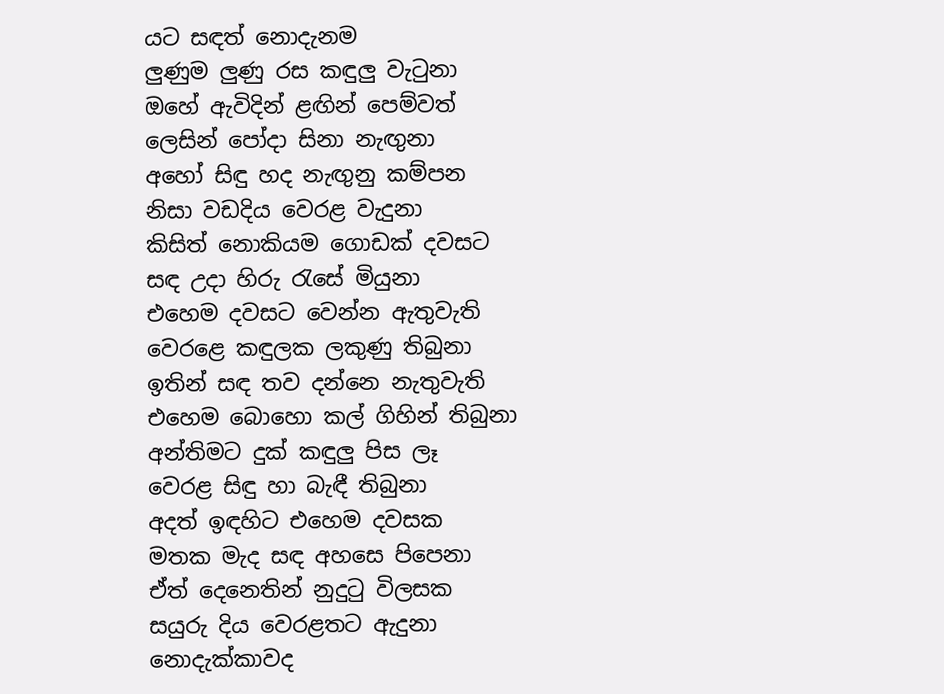යට සඳත් නොදැනම
ලුණුම ලුණු රස කඳුලු වැටුනා
ඔහේ ඇවිදින් ළඟින් පෙම්වත්
ලෙසින් පෝදා සිනා නැඟුනා
අහෝ සිඳු හද නැඟුනු කම්පන
නිසා වඩදිය වෙරළ වැදුනා
කිසිත් නොකියම ගොඩක් දවසට
සඳ උදා හිරු රැසේ මියුනා
එහෙම දවසට වෙන්න ඇතුවැති
වෙරළෙ කඳුලක ලකුණු තිබුනා
ඉතින් සඳ තව දන්නෙ නැතුවැති
එහෙම බොහො කල් ගිහින් තිබුනා
අන්තිමට දුක් කඳුලු පිස ලෑ
වෙරළ සිඳු හා බැඳී තිබුනා
අදත් ඉඳහිට එහෙම දවසක
මතක මැද සඳ අහසෙ පිපෙනා
ඒත් දෙනෙතින් නුදුටු විලසක
සයුරු දිය වෙරළතට ඇදුනා
නොදැක්කාවද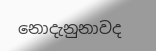නොදැනුනාවද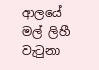ආලයේ මල් ලිහී වැටුනා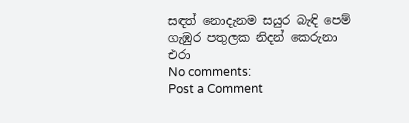සඳත් නොදැනම සයුර බැඳි පෙම්
ගැඹුර පතුලක නිදන් කෙරුනා
එරා
No comments:
Post a Comment